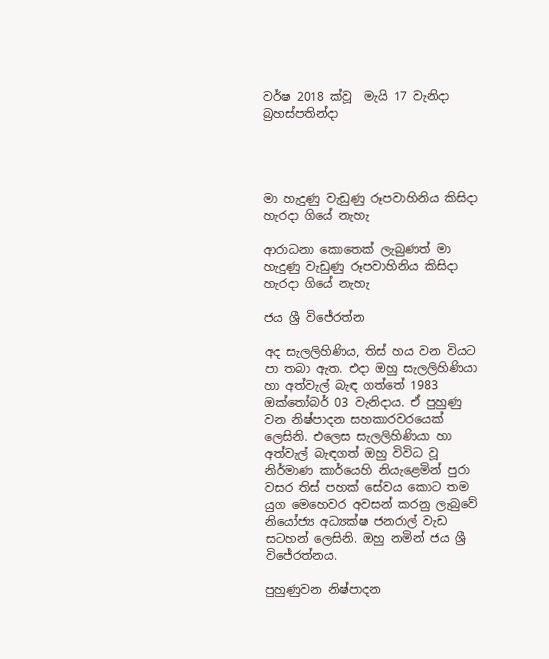වර්ෂ 2018 ක්වූ  මැයි 17 වැනිදා බ්‍රහස්පතින්දා




මා හැදුණු වැඩුණු රූපවාහිනිය කිසිදා හැරදා ගියේ නැහැ

ආරාධනා කොතෙක් ලැබුණත් මා හැදුණු වැඩුණු රූපවාහිනිය කිසිදා හැරදා ගියේ නැහැ

ජය ශ්‍රී විජේරත්න

අද සැලලිහිණිය, තිස් හය වන වියට පා තබා ඇත. එදා ඔහු සැලලිහිණියා හා අත්වැල් බැඳ ගත්තේ 1983 ඔක්තෝබර් 03 වැනිදාය. ඒ පුහුණු වන නිෂ්පාදන සහකාරවරයෙක් ලෙසිනි. එලෙස සැලලිහිණියා හා අත්වැල් බැඳගත් ඔහු විවිධ වූ නිර්මාණ කාර්යෙහි නියැළෙමින් පුරා වසර තිස් පහක් සේවය කොට තම යුග මෙහෙවර අවසන් කරනු ලැබුවේ නියෝජ්‍ය අධ්‍යක්ෂ ජනරාල් වැඩ සටහන් ලෙසිනි. ඔහු නමින් ජය ශ්‍රී විජේරත්නය.

පුහුණුවන නිෂ්පාදන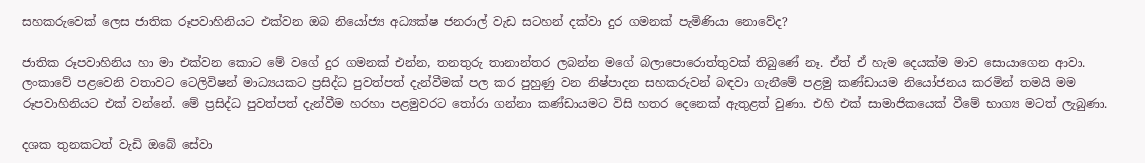සහකරුවෙක් ලෙස ජාතික රූපවාහිනියට එක්වන ඔබ නියෝජ්‍ය අධ්‍යක්ෂ ජනරාල් වැඩ සටහන් දක්වා දුර ගමනක් පැමිණියා නොවේද?

ජාතික රූපවාහිනිය හා මා එක්වන කොට මේ වගේ දුර ගමනක් එන්න, තනතුරු තානාන්තර ලබන්න මගේ බලාපොරොත්තුවක් තිබුණේ නෑ. ඒත් ඒ හැම දෙයක්ම මාව සොයාගෙන ආවා. ලංකාවේ පළවෙනි වතාවට ටෙලිවිෂන් මාධ්‍යයකට ප්‍රසිද්ධ පුවත්පත් දැන්වීමක් පල කර පුහුණු වන නිෂ්පාදන සහකරුවන් බඳවා ගැනීමේ පළමු කණ්ඩායම නියෝජනය කරමින් තමයි මම රූපවාහිනියට එක් වන්නේ. මේ ප්‍රසිද්ධ පුවත්පත් දැන්වීම හරහා පළමුවරට තෝරා ගන්නා කණ්ඩායමට විසි හතර දෙනෙක් ඇතුළත් වුණා. එහි එක් සාමාජිකයෙක් වීමේ භාග්‍ය මටත් ලැබුණා.

දශක තුනකටත් වැඩි ඔබේ සේවා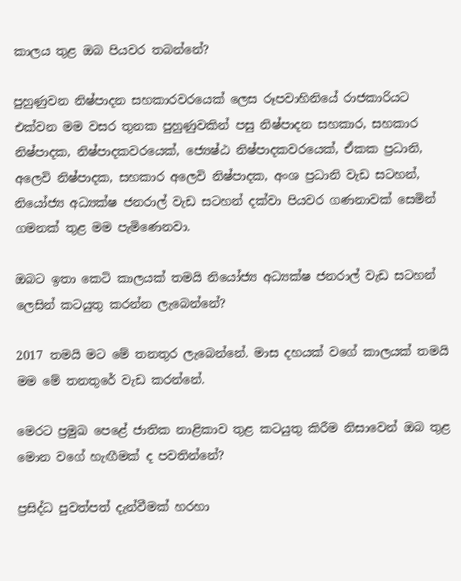කාලය තුළ ඔබ පියවර තබන්නේ?

පුහුණුවන නිෂ්පාදන සහකාරවරයෙක් ලෙස රූපවාහිනියේ රාජකාරියට එක්වන මම වසර තුනක පුහුණුවකින් පසු නිෂ්පාදන සහකාර, සහකාර නිෂ්පාදක, නිෂ්පාදකවරයෙක්, ජ්‍යෙෂ්ඨ නිෂ්පාදකවරයෙක්, ඒකක ප්‍රධානි, අලෙවි නිෂ්පාදක, සහකාර අලෙවි නිෂ්පාදක, අංශ ප්‍රධානි වැඩ සටහන්, නියෝජ්‍ය අධ්‍යක්ෂ ජනරාල් වැඩ සටහන් දක්වා පියවර ගණනාවක් සෙමින් ගමනක් තුළ මම පැමිණෙනවා.

ඔබට ඉතා කෙටි කාලයක් තමයි නියෝජ්‍ය අධ්‍යක්ෂ ජනරාල් වැඩ සටහන් ලෙසින් කටයුතු කරන්න ලැබෙන්නේ?

2017 තමයි මට මේ තනතුර ලැබෙන්නේ. මාස දහයක් වගේ කාලයක් තමයි මම මේ තනතුරේ වැඩ කරන්නේ.

මෙරට ප්‍රමුඛ පෙළේ ජාතික නාළිකාව තුළ කටයුතු කිරීම නිසාවෙන් ඔබ තුළ මොන වගේ හැඟීමක් ද පවතින්නේ?

ප්‍රසිද්ධ පුවත්පත් දැන්වීමක් හරහා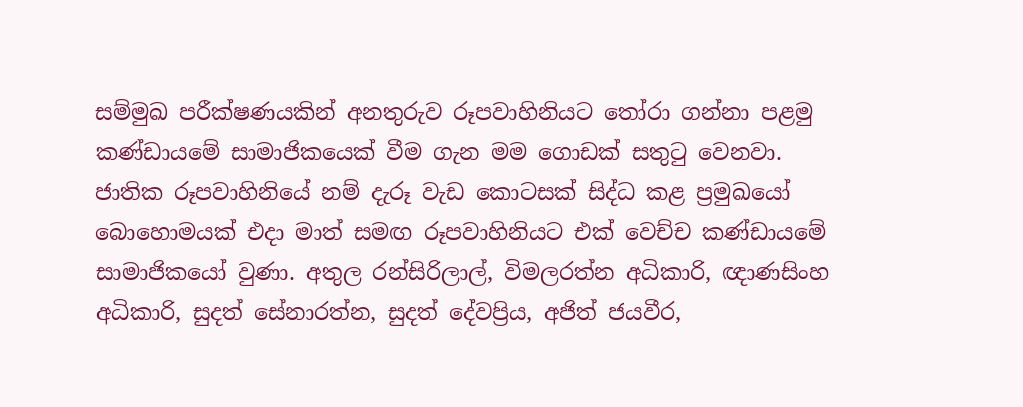සම්මුඛ පරීක්ෂණයකින් අනතුරුව රූපවාහිනියට තෝරා ගන්නා පළමු කණ්ඩායමේ සාමාජිකයෙක් වීම ගැන මම ගොඩක් සතුටු වෙනවා. ජාතික රූපවාහිනියේ නම් දැරූ වැඩ කොටසක් සිද්ධ කළ ප්‍රමුඛයෝ බොහොමයක් එදා මාත් සමඟ රූපවාහිනියට එක් වෙච්ච කණ්ඩායමේ සාමාජිකයෝ වුණා. අතුල රන්සිරිලාල්, විමලරත්න අධිකාරි, ඥාණසිංහ අධිකාරි, සුදත් සේනාරත්න, සුදත් දේවප්‍රිය, අජිත් ජයවීර,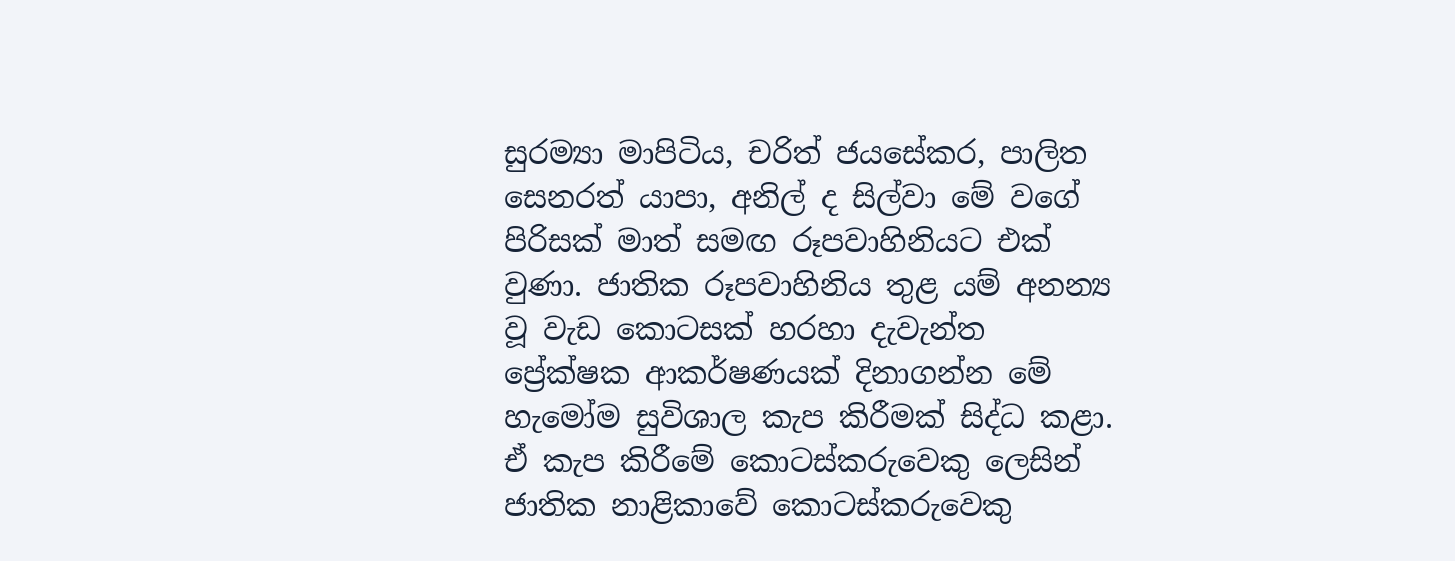සුරම්‍යා මාපිටිය, චරිත් ජයසේකර, පාලිත සෙනරත් යාපා, අනිල් ද සිල්වා මේ වගේ පිරිසක් මාත් සමඟ රූපවාහිනියට එක් වුණා. ජාතික රූපවාහිනිය තුළ යම් අනන්‍ය වූ වැඩ කොටසක් හරහා දැවැන්ත ප්‍රේක්ෂක ආකර්ෂණයක් දිනාගන්න මේ හැමෝම සුවිශාල කැප කිරීමක් සිද්ධ කළා. ඒ කැප කිරීමේ කොටස්කරුවෙකු ලෙසින් ජාතික නාළිකාවේ කොටස්කරුවෙකු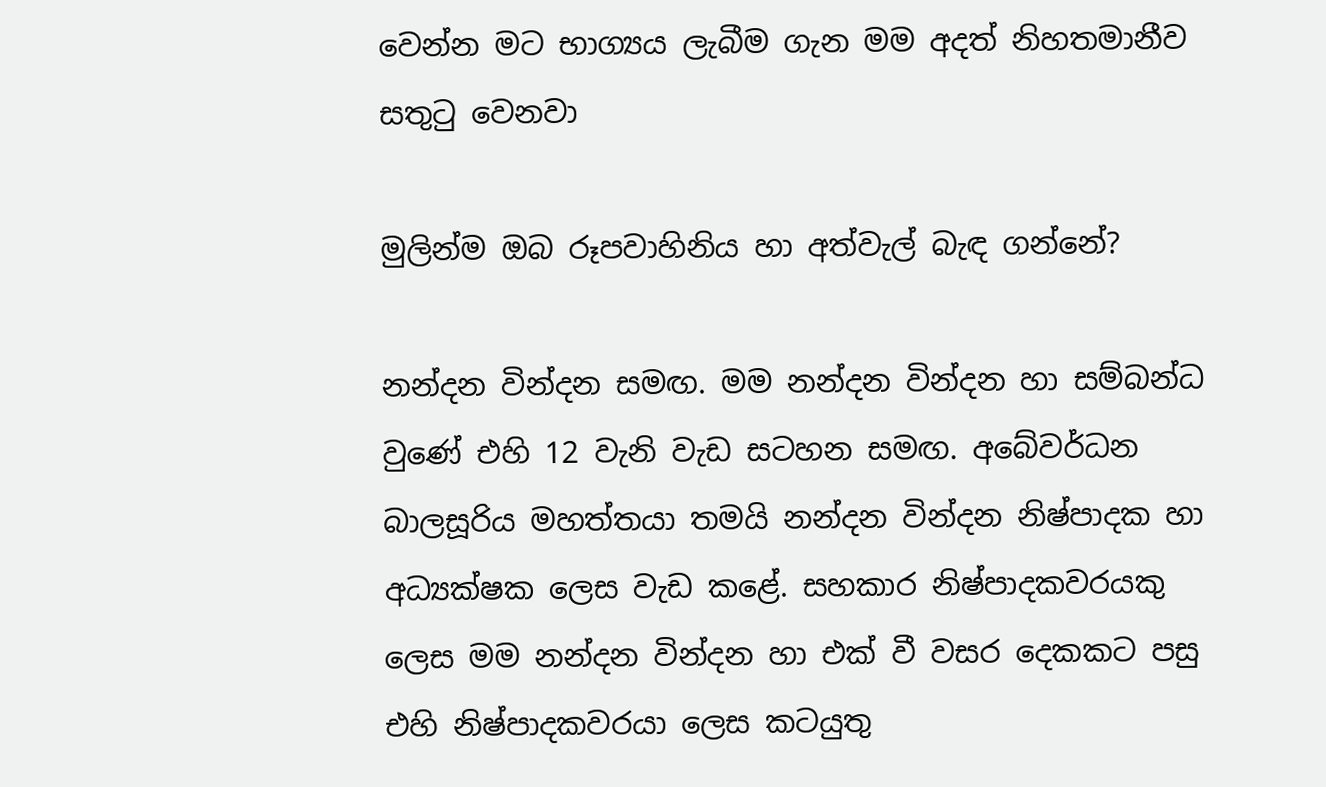වෙන්න මට භාග්‍යය ලැබීම ගැන මම අදත් නිහතමානීව සතුටු වෙනවා

මුලින්ම ඔබ රූපවාහිනිය හා අත්වැල් බැඳ ගන්නේ?

නන්දන වින්දන සමඟ. මම නන්දන වින්දන හා සම්බන්ධ වුණේ එහි 12 වැනි වැඩ සටහන සමඟ. අබේවර්ධන බාලසූරිය මහත්තයා තමයි නන්දන වින්දන නිෂ්පාදක හා අධ්‍යක්ෂක ලෙස වැඩ කළේ. සහකාර නිෂ්පාදකවරයකු ලෙස මම නන්දන වින්දන හා එක් වී වසර දෙකකට පසු එහි නිෂ්පාදකවරයා ලෙස කටයුතු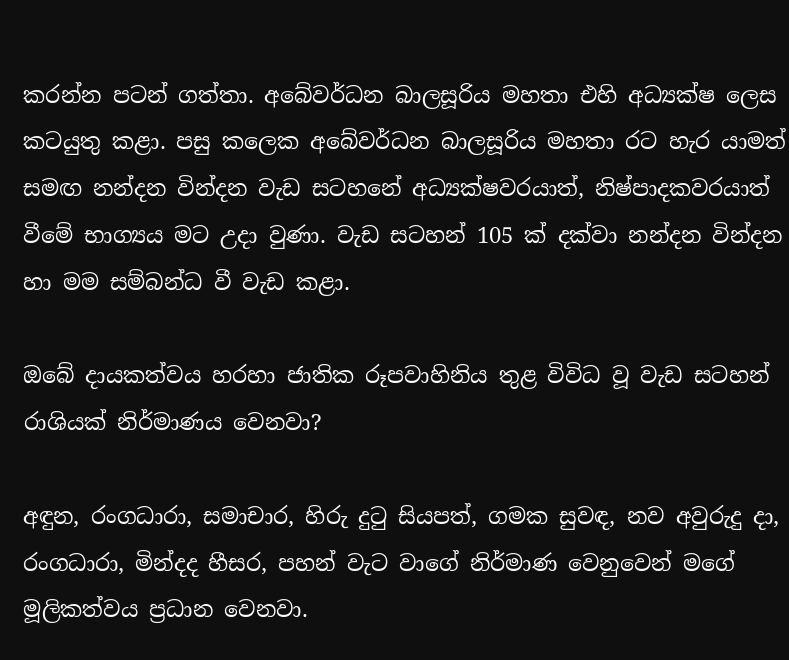කරන්න පටන් ගත්තා. අබේවර්ධන බාලසූරිය මහතා එහි අධ්‍යක්ෂ ලෙස කටයුතු කළා. පසු කලෙක අබේවර්ධන බාලසූරිය මහතා රට හැර යාමත් සමඟ නන්දන වින්දන වැඩ සටහනේ අධ්‍යක්ෂවරයාත්, නිෂ්පාදකවරයාත් වීමේ භාග්‍යය මට උදා වුණා. වැඩ සටහන් 105 ක් දක්වා නන්දන වින්දන හා මම සම්බන්ධ වී වැඩ කළා.

ඔබේ දායකත්වය හරහා ජාතික රූපවාහිනිය තුළ විවිධ වූ වැඩ සටහන් රාශියක් නිර්මාණය වෙනවා?

අඳුන, රංගධාරා, සමාචාර, හිරු දුටු සියපත්, ගමක සුවඳ, නව අවුරුදු දා, රංගධාරා, මින්දද හීසර, පහන් වැට වාගේ නිර්මාණ වෙනුවෙන් මගේ මූලිකත්වය ප්‍රධාන වෙනවා.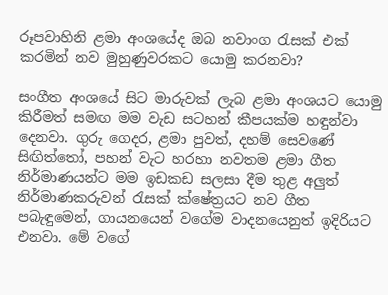රූපවාහිනි ළමා අංශයේද ඔබ නවාංග රැසක් එක් කරමින් නව මුහුණුවරකට යොමු කරනවා?

සංගීත අංශයේ සිට මාරුවක් ලැබ ළමා අංශයට යොමු කිරීමත් සමඟ මම වැඩ සටහන් කීපයක්ම හඳුන්වා දෙනවා. ගුරු ගෙදර, ළමා පුවත්, දහම් සෙවණේ සිඟිත්තෝ, පහන් වැට හරහා නවතම ළමා ගීත නිර්මාණයන්ට මම ඉඩකඩ සලසා දීම තුළ අලුත් නිර්මාණකරුවන් රැසක් ක්ෂේත්‍රයට නව ගීත පබැඳුමෙන්, ගායනයෙන් වගේම වාදනයෙනුත් ඉදිරියට එනවා. මේ වගේ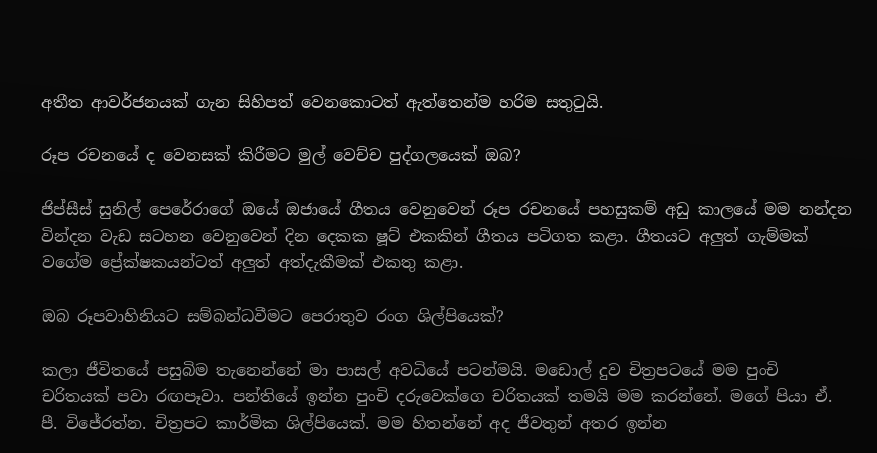අතීත ආවර්ජනයක් ගැන සිහිපත් වෙනකොටත් ඇත්තෙන්ම හරිම සතුටුයි.

රූප රචනයේ ද වෙනසක් කිරීමට මුල් වෙච්ච පුද්ගලයෙක් ඔබ?

ජිප්සීස් සුනිල් පෙරේරාගේ ඔයේ ඔජායේ ගීතය වෙනුවෙන් රූප රචනයේ පහසුකම් අඩු කාලයේ මම නන්දන වින්දන වැඩ සටහන වෙනුවෙන් දින දෙකක ෂූට් එකකින් ගීතය පටිගත කළා. ගීතයට අලුත් ගැම්මක් වගේම ප්‍රේක්ෂකයන්ටත් අලුත් අත්දැකීමක් එකතු කළා.

ඔබ රූපවාහිනියට සම්බන්ධවීමට පෙරාතුව රංග ශිල්පියෙක්?

කලා ජීවිතයේ පසුබිම තැනෙන්නේ මා පාසල් අවධියේ පටන්මයි. මඩොල් දුව චිත්‍රපටයේ මම පුංචි චරිතයක් පවා රඟපෑවා. පන්තියේ ඉන්න පුංචි දරුවෙක්ගෙ චරිතයක් තමයි මම කරන්නේ. මගේ පියා ඒ. පී. විජේරත්න. චිත්‍රපට කාර්මික ශිල්පියෙක්. මම හිතන්නේ අද ජීවතුන් අතර ඉන්න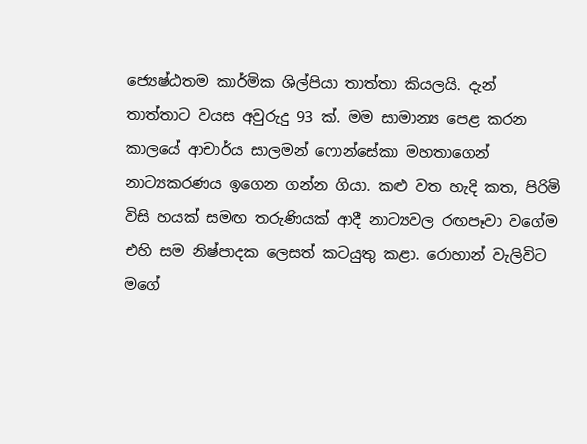ජ්‍යෙෂ්ඨතම කාර්මික ශිල්පියා තාත්තා කියලයි. දැන් තාත්තාට වයස අවුරුදු 93 ක්. මම සාමාන්‍ය පෙළ කරන කාලයේ ආචාර්ය සාලමන් ෆොන්සේකා මහතාගෙන් නාට්‍යකරණය ඉගෙන ගන්න ගියා. කළු වත හැදි කත, පිරිමි විසි හයක් සමඟ තරුණියක් ආදී නාට්‍යවල රඟපෑවා වගේම එහි සම නිෂ්පාදක ලෙසත් කටයුතු කළා. රොහාන් වැලිවිට මගේ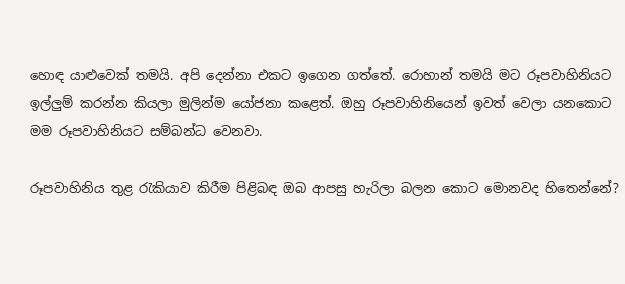හොඳ යාළුවෙක් තමයි. අපි දෙන්නා එකට ඉගෙන ගත්තේ. රොහාන් තමයි මට රූපවාහිනියට ඉල්ලුම් කරන්න කියලා මුලින්ම යෝජනා කළෙත්. ඔහු රූපවාහිනියෙන් ඉවත් වෙලා යනකොට මම රූපවාහිනියට සම්බන්ධ වෙනවා.

රූපවාහිනිය තුළ රැකියාව කිරීම පිළිබඳ ඔබ ආපසු හැරිලා බලන කොට මොනවද හිතෙන්නේ?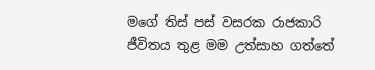මගේ තිස් පස් වසරක රාජකාරි ජීවිතය තුළ මම උත්සාහ ගත්තේ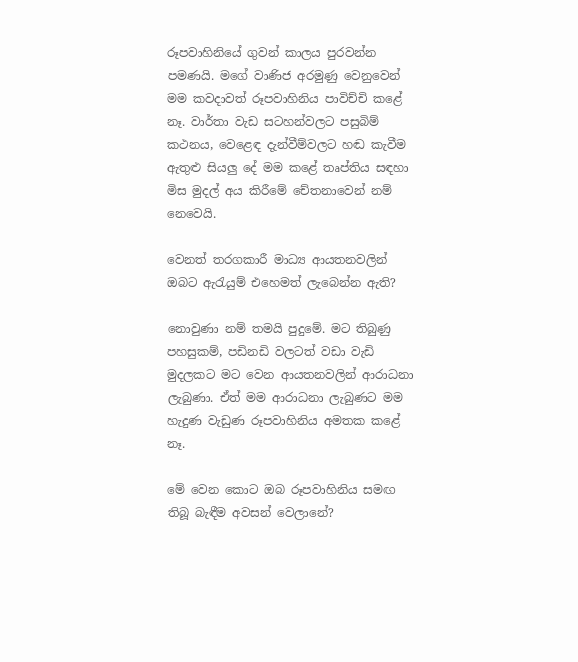රූපවාහිනියේ ගුවන් කාලය පුරවන්න පමණයි. මගේ වාණිජ අරමුණු වෙනුවෙන් මම කවදාවත් රූපවාහිනිය පාවිච්චි කළේ නෑ. වාර්තා වැඩ සටහන්වලට පසුබිම් කථනය, වෙළෙඳ දැන්වීම්වලට හඬ කැවීම ඇතුළු සියලු දේ මම කළේ තෘප්තිය සඳහා මිස මුදල් අය කිරීමේ චේතනාවෙන් නම් නෙවෙයි.

වෙනත් තරගකාරී මාධ්‍ය ආයතනවලින් ඔබට ඇරැයුම් එහෙමත් ලැබෙන්න ඇති?

නොවුණා නම් තමයි පුදුමේ. මට තිබුණු පහසුකම්, පඩිනඩි වලටත් වඩා වැඩි මුදලකට මට වෙන ආයතනවලින් ආරාධනා ලැබුණා. ඒත් මම ආරාධනා ලැබුණට මම හැදුණ වැඩුණ රූපවාහිනිය අමතක කළේ නෑ.

මේ වෙන කොට ඔබ රූපවාහිනිය සමඟ තිබූ බැඳීම අවසන් වෙලානේ?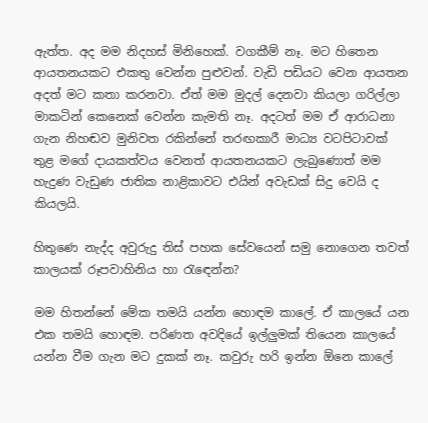ඇත්ත. අද මම නිදහස් මිනිහෙක්. වගකීම් නෑ. මට හිතෙන ආයතනයකට එකතු වෙන්න පුළුවන්. වැඩි පඩියට වෙන ආයතන අදත් මට කතා කරනවා. ඒත් මම මුදල් දෙනවා කියලා ගරිල්ලා මාකටින් කෙනෙක් වෙන්න කැමති නෑ. අදටත් මම ඒ ආරාධනා ගැන නිහඬව මුනිවත රකින්නේ තරඟකාරී මාධ්‍ය වටපිටාවක් තුළ මගේ දායකත්වය වෙනත් ආයතනයකට ලැබුණොත් මම හැදුණ වැඩුණ ජාතික නාළිකාවට එයින් අවැඩක් සිදු වෙයි ද කියලයි.

හිතුණෙ නැද්ද අවුරුදු තිස් පහක සේවයෙන් සමු නොගෙන තවත් කාලයක් රූපවාහිනිය හා රැඳෙන්න?

මම හිතන්නේ මේක තමයි යන්න හොඳම කාලේ. ඒ කාලයේ යන එක තමයි හොඳම. පරිණත අවදියේ ඉල්ලුමක් තියෙන කාලයේ යන්න වීම ගැන මට දුකක් නෑ. කවුරු හරි ඉන්න ඕනෙ කාලේ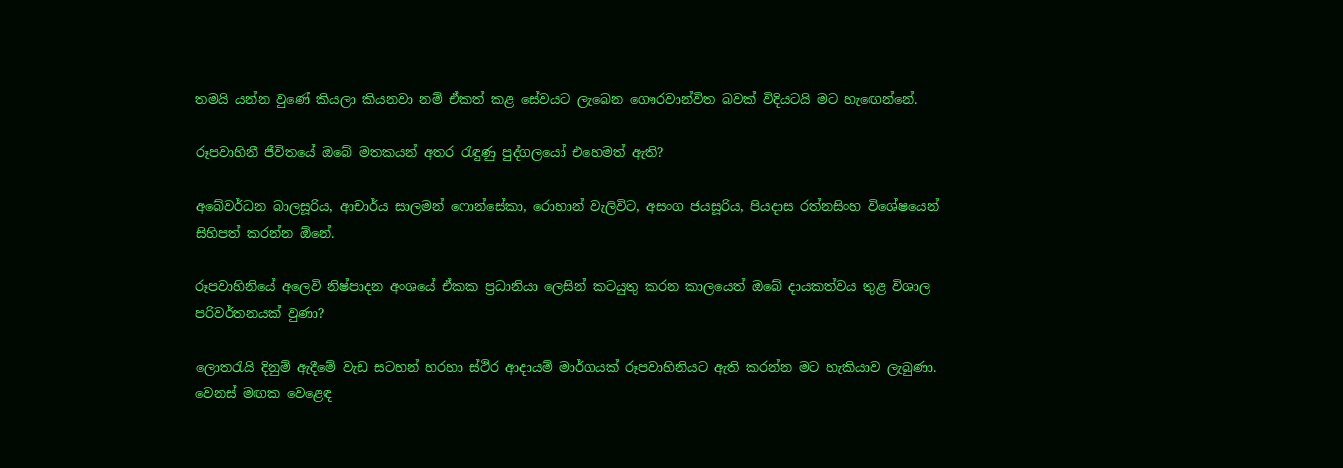තමයි යන්න වුණේ කියලා කියනවා නම් ඒකත් කළ සේවයට ලැබෙන ගෞරවාන්විත බවක් විදියටයි මට හැඟෙන්නේ.

රූපවාහිනී ජීවිතයේ ඔබේ මතකයන් අතර රැඳුණු පුද්ගලයෝ එහෙමත් ඇති?

අබේවර්ධන බාලසූරිය, ආචාර්ය සාලමන් ෆොන්සේකා, රොහාන් වැලිවිට, අසංග ජයසූරිය, පියදාස රත්නසිංහ විශේෂයෙන් සිහිපත් කරන්න ඕනේ.

රූපවාහිනියේ අලෙවි නිෂ්පාදන අංශයේ ඒකක ප්‍රධානියා ලෙසින් කටයුතු කරන කාලයෙත් ඔබේ දායකත්වය තුළ විශාල පරිවර්තනයක් වුණා?

ලොතරැයි දිනුම් ඇදීමේ වැඩ සටහන් හරහා ස්ථිර ආදායම් මාර්ගයක් රූපවාහිනියට ඇති කරන්න මට හැකියාව ලැබුණා. වෙනස් මඟක වෙළෙඳ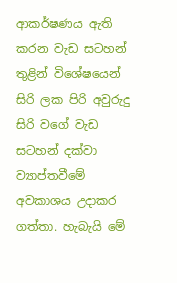ආකර්ෂණය ඇති කරන වැඩ සටහන් තුළින් විශේෂයෙන් සිරි ලක පිරි අවුරුදු සිරි වගේ වැඩ සටහන් දක්වා ව්‍යාප්තවීමේ අවකාශය උදාකර ගත්තා. හැබැයි මේ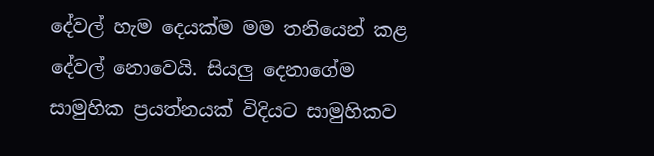දේවල් හැම දෙයක්ම මම තනියෙන් කළ දේවල් නොවෙයි. සියලු දෙනාගේම සාමුහික ප්‍රයත්නයක් විදියට සාමුහිකව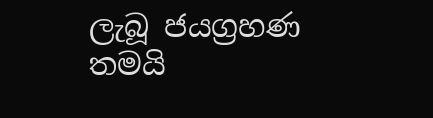ලැබූ ජයග්‍රහණ තමයි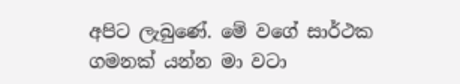අපිට ලැබුණේ. මේ වගේ සාර්ථක ගමනක් යන්න මා වටා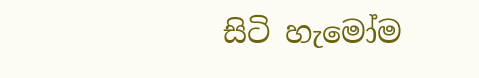සිටි හැමෝම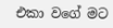එකා වගේ මට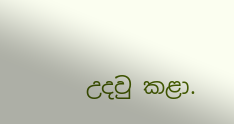උදවු කළා.